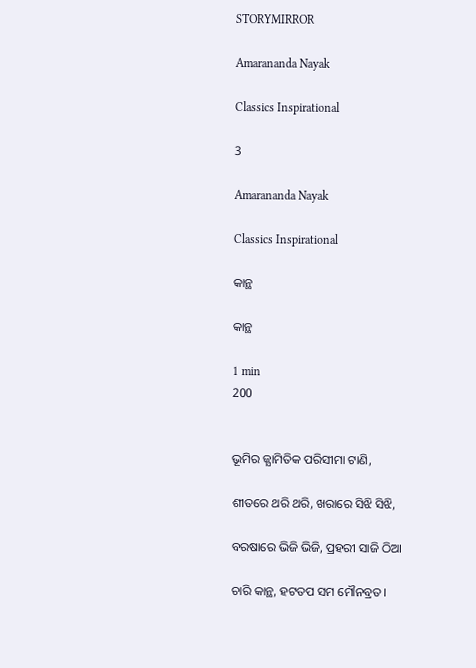STORYMIRROR

Amarananda Nayak

Classics Inspirational

3

Amarananda Nayak

Classics Inspirational

କାନ୍ଥ

କାନ୍ଥ

1 min
200


ଭୂମିର ଜ୍ଯାମିତିକ ପରିସୀମା ଟାଣି,

ଶୀତରେ ଥରି ଥରି, ଖରାରେ ସିଝି ସିଝି,

ବରଷାରେ ଭିଜି ଭିଜି, ପ୍ରହରୀ ସାଜି ଠିଆ

ଚାରି କାନ୍ଥ, ହଟତପ ସମ ମୌନବ୍ରତ।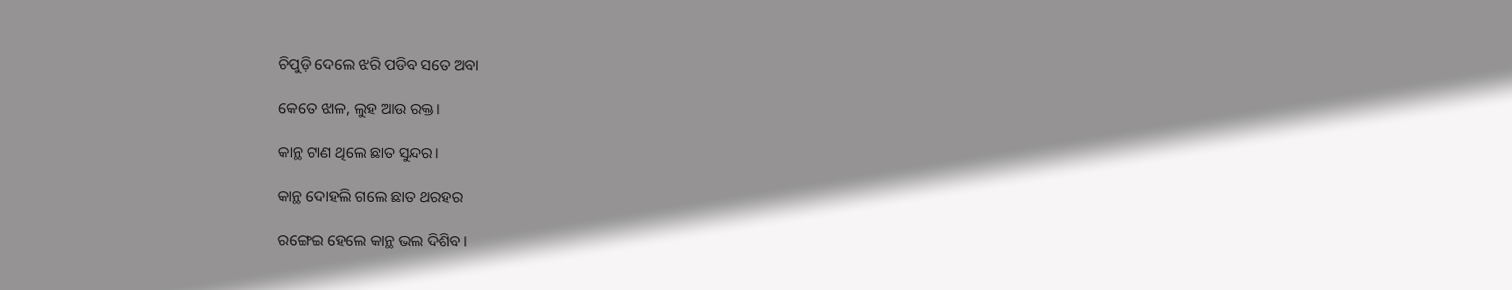ଚିପୁଡ଼ି ଦେଲେ ଝରି ପଡିବ ସତେ ଅବା

କେତେ ଝାଳ, ଲୁହ ଆଉ ରକ୍ତ।

କାନ୍ଥ ଟାଣ ଥିଲେ ଛାତ ସୁନ୍ଦର।

କାନ୍ଥ ଦୋହଲି ଗଲେ ଛାତ ଥରହର

ରଙ୍ଗେଇ ହେଲେ କାନ୍ଥ ଭଲ ଦିଶିବ।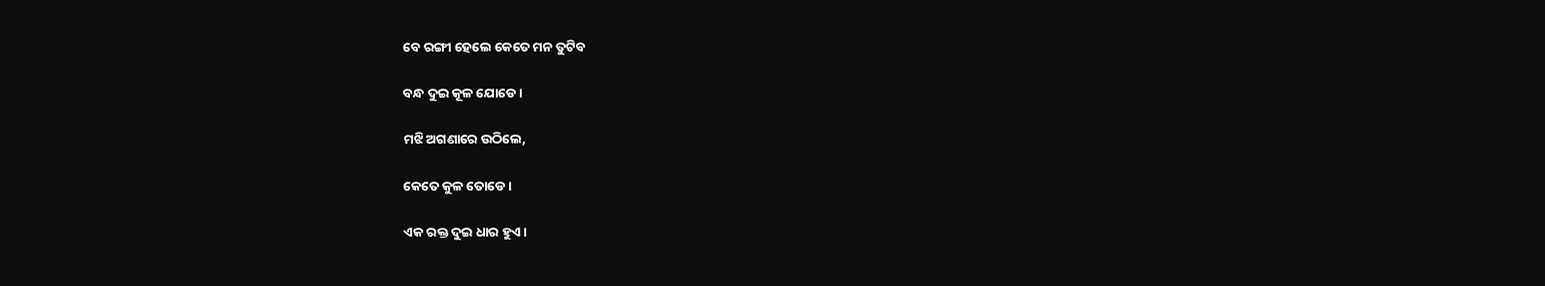ବେ ରଙ୍ଗୀ ହେଲେ କେତେ ମନ ତୁଟିବ

ବନ୍ଧ ଦୁଇ କୂଳ ଯୋଡେ।

ମଝି ଅଗଣାରେ ଉଠିଲେ,

କେତେ କୁଳ ତୋଡେ।

ଏକ ରକ୍ତ ଦୁଇ ଧାର ହୁଏ।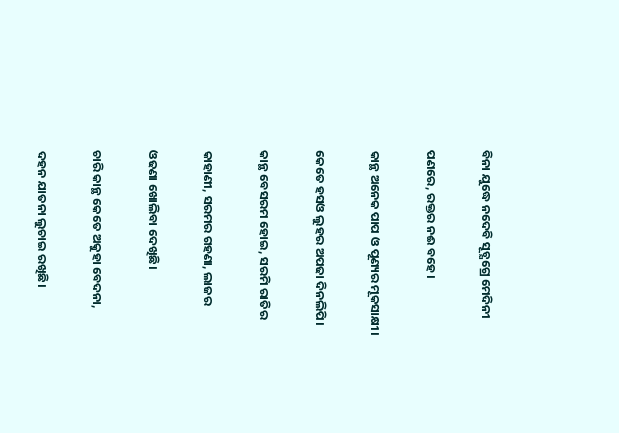ବିନା ଯୁଦ୍ଧେ ନଦେବି ସୂଚ୍ଯଗ୍ରେ ମେଦିନୀ

ପଣରେ, ରକ୍ତର ନଈ ବହେ।

କାନ୍ଥ ଅନେକ ପାପ ଓ ପୂଣ୍ୟର ମୂକସାକ୍ଷୀ।

କେତେ ହସଓ ଲୁହର ଅପଢା ଦିନଲିପି।

କାନ୍ଥ ବେସରମ ହୋଇ, ସରମି ରାତିର

କାହାଣୀ, ସରମର ଗହଣା, ଲାଜର

ଓଢଣା ଖୋଲିବା ଦେଖିଛି।

ଚାରି କାନ୍ଥ କେତେ ଅକୁହା ବେଦନା,

ଦହନ ଯାତନା ଲୁଚାଇ ରଖିଛି।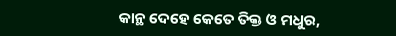କାନ୍ଥ ଦେହେ କେତେ ତିକ୍ତ ଓ ମଧୁର,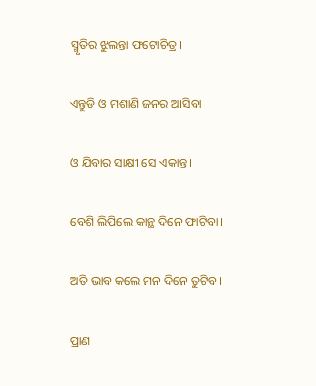ସ୍ମୃତିର ଝୁଲନ୍ତା ଫଟୋଚିତ୍ର।

ଏନ୍ତୁଡି ଓ ମଶାଣି ଜନର ଆସିବା

ଓ ଯିବାର ସାକ୍ଷୀ ସେ ଏକାନ୍ତ।

ବେଶି ଲିପିଲେ କାନ୍ଥ ଦିନେ ଫାଟିବା।

ଅତି ଭାବ କଲେ ମନ ଦିନେ ତୁଟିବ।

ପ୍ରାଣ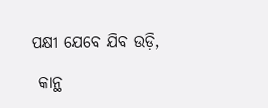ପକ୍ଷୀ ଯେବେ ଯିବ ଉଡ଼ି,

 କାନ୍ଥ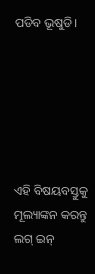ପଡିବ ଭୂଷୁଡି।






ଏହି ବିଷୟବସ୍ତୁକୁ ମୂଲ୍ୟାଙ୍କନ କରନ୍ତୁ
ଲଗ୍ ଇନ୍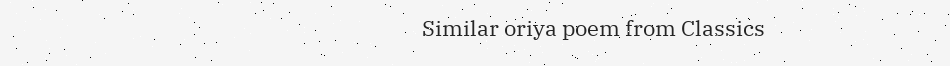Similar oriya poem from Classics